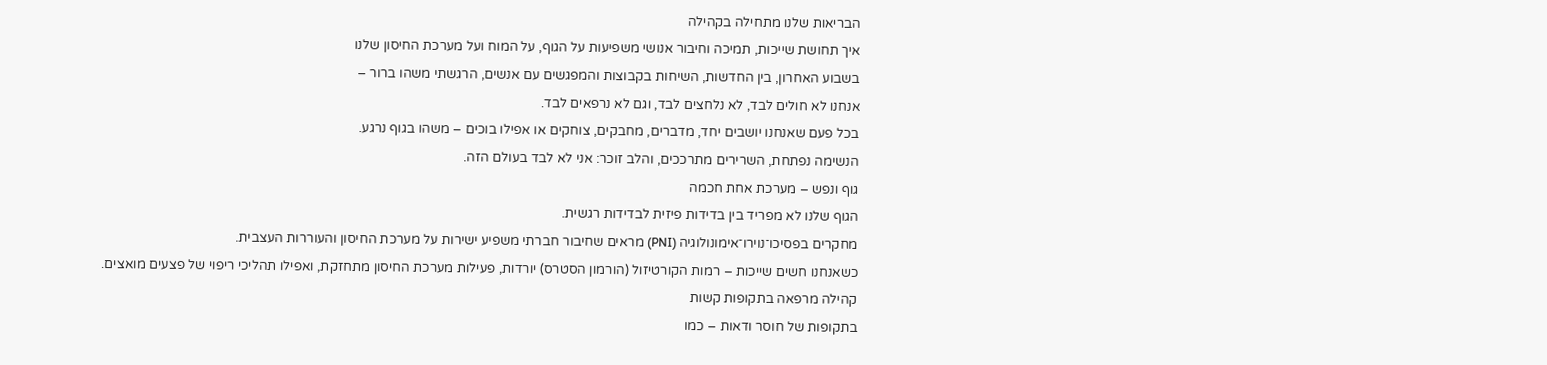הבריאות שלנו מתחילה בקהילה
איך תחושת שייכות, תמיכה וחיבור אנושי משפיעות על הגוף, על המוח ועל מערכת החיסון שלנו
בשבוע האחרון, בין החדשות, השיחות בקבוצות והמפגשים עם אנשים, הרגשתי משהו ברור –
אנחנו לא חולים לבד, לא נלחצים לבד, וגם לא נרפאים לבד.
בכל פעם שאנחנו יושבים יחד, מדברים, מחבקים, צוחקים או אפילו בוכים – משהו בגוף נרגע.
הנשימה נפתחת, השרירים מתרככים, והלב זוכר: אני לא לבד בעולם הזה.
גוף ונפש – מערכת אחת חכמה
הגוף שלנו לא מפריד בין בדידות פיזית לבדידות רגשית.
מחקרים בפסיכו־נוירו־אימונולוגיה (PNI) מראים שחיבור חברתי משפיע ישירות על מערכת החיסון והעוררות העצבית.
כשאנחנו חשים שייכות – רמות הקורטיזול (הורמון הסטרס) יורדות, פעילות מערכת החיסון מתחזקת, ואפילו תהליכי ריפוי של פצעים מואצים.
קהילה מרפאה בתקופות קשות
בתקופות של חוסר ודאות – כמו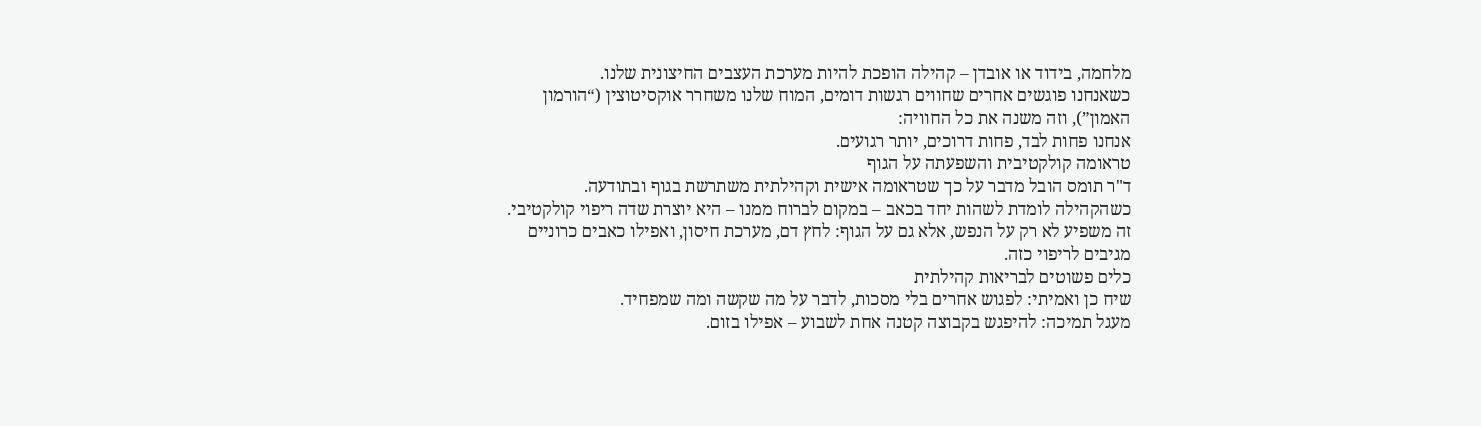מלחמה, בידוד או אובדן – קהילה הופכת להיות מערכת העצבים החיצונית שלנו.
כשאנחנו פוגשים אחרים שחווים רגשות דומים, המוח שלנו משחרר אוקסיטוצין (“הורמון האמון”), וזה משנה את כל החוויה:
אנחנו פחות לבד, פחות דרוכים, יותר רגועים.
טראומה קולקטיבית והשפעתה על הגוף
ד"ר תומס הובל מדבר על כך שטראומה אישית וקהילתית משתרשת בגוף ובתודעה.
כשהקהילה לומדת לשהות יחד בכאב – במקום לברוח ממנו – היא יוצרת שדה ריפוי קולקטיבי.
זה משפיע לא רק על הנפש, אלא גם על הגוף: לחץ דם, מערכת חיסון, ואפילו כאבים כרוניים מגיבים לריפוי כזה.
כלים פשוטים לבריאות קהילתית
שיח כן ואמיתי: לפגוש אחרים בלי מסכות, לדבר על מה שקשה ומה שמפחיד.
מעגל תמיכה: להיפגש בקבוצה קטנה אחת לשבוע – אפילו בזום.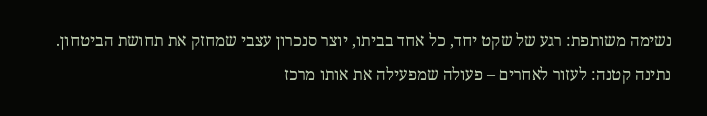נשימה משותפת: רגע של שקט יחד, כל אחד בביתו, יוצר סנכרון עצבי שמחזק את תחושת הביטחון.
נתינה קטנה: לעזור לאחרים – פעולה שמפעילה את אותו מרכז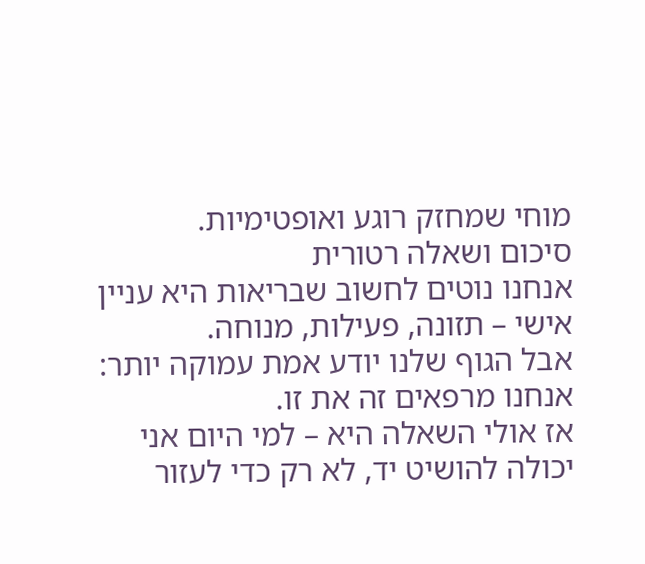מוחי שמחזק רוגע ואופטימיות.
סיכום ושאלה רטורית
אנחנו נוטים לחשוב שבריאות היא עניין אישי – תזונה, פעילות, מנוחה.
אבל הגוף שלנו יודע אמת עמוקה יותר: אנחנו מרפאים זה את זו.
אז אולי השאלה היא – למי היום אני יכולה להושיט יד, לא רק כדי לעזור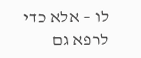לו – אלא כדי לרפא גם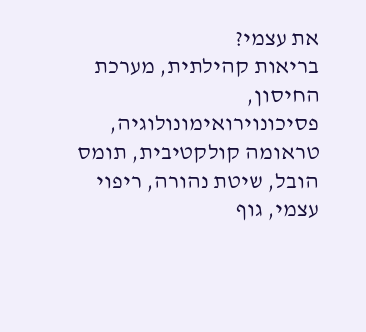את עצמי?
בריאות קהילתית, מערכת החיסון, פסיכונוירואימונולוגיה, טראומה קולקטיבית, תומס הובל, שיטת נהורה, ריפוי עצמי, גוף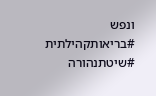ונפש
#בריאותקהילתית #שיטתנהורה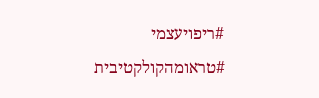#ריפויעצמי #טראומהקולקטיבית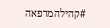#קהילהמרפאה